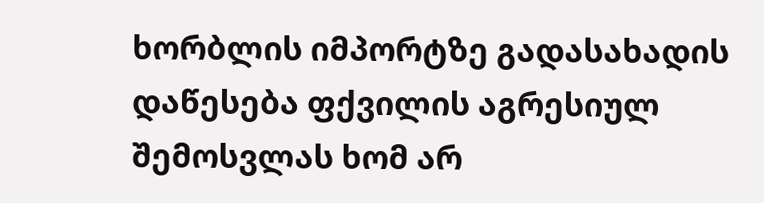ხორბლის იმპორტზე გადასახადის დაწესება ფქვილის აგრესიულ შემოსვლას ხომ არ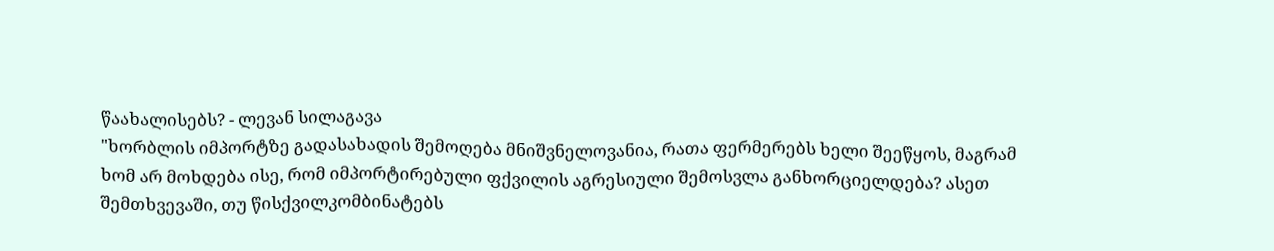წაახალისებს? - ლევან სილაგავა
"ხორბლის იმპორტზე გადასახადის შემოღება მნიშვნელოვანია, რათა ფერმერებს ხელი შეეწყოს, მაგრამ ხომ არ მოხდება ისე, რომ იმპორტირებული ფქვილის აგრესიული შემოსვლა განხორციელდება? ასეთ შემთხვევაში, თუ წისქვილკომბინატებს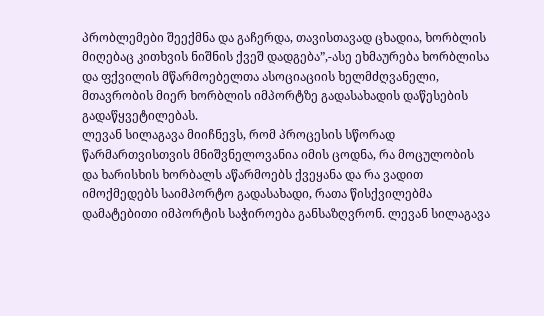პრობლემები შეექმნა და გაჩერდა, თავისთავად ცხადია, ხორბლის მიღებაც კითხვის ნიშნის ქვეშ დადგება”,-ასე ეხმაურება ხორბლისა და ფქვილის მწარმოებელთა ასოციაციის ხელმძღვანელი, მთავრობის მიერ ხორბლის იმპორტზე გადასახადის დაწესების გადაწყვეტილებას.
ლევან სილაგავა მიიჩნევს, რომ პროცესის სწორად წარმართვისთვის მნიშვნელოვანია იმის ცოდნა, რა მოცულობის და ხარისხის ხორბალს აწარმოებს ქვეყანა და რა ვადით იმოქმედებს საიმპორტო გადასახადი, რათა წისქვილებმა დამატებითი იმპორტის საჭიროება განსაზღვრონ. ლევან სილაგავა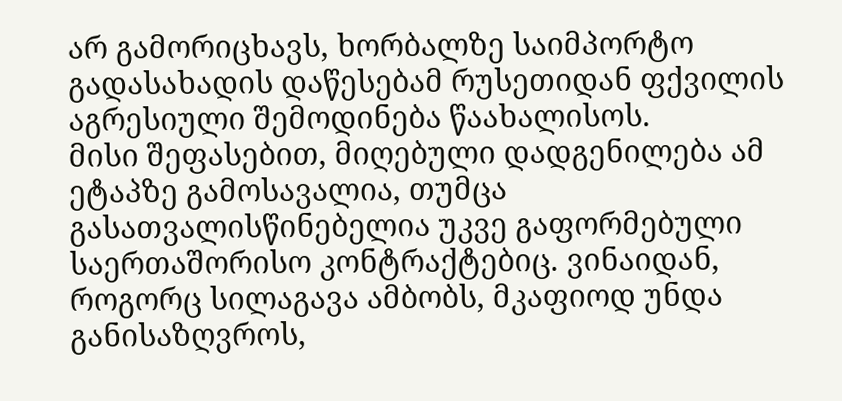არ გამორიცხავს, ხორბალზე საიმპორტო გადასახადის დაწესებამ რუსეთიდან ფქვილის აგრესიული შემოდინება წაახალისოს.
მისი შეფასებით, მიღებული დადგენილება ამ ეტაპზე გამოსავალია, თუმცა გასათვალისწინებელია უკვე გაფორმებული საერთაშორისო კონტრაქტებიც. ვინაიდან, როგორც სილაგავა ამბობს, მკაფიოდ უნდა განისაზღვროს,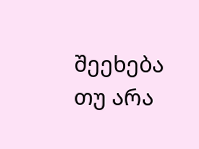შეეხება თუ არა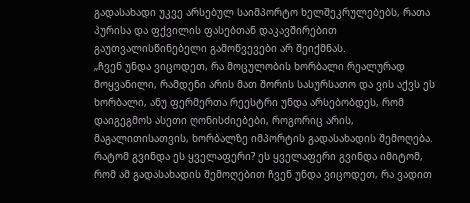გადასახადი უკვე არსებულ საიმპორტო ხელშეკრულებებს, რათა პურისა და ფქვილის ფასებთან დაკავშირებით გაუთვალისწინებელი გამოწვევები არ შეიქმნას.
„ჩვენ უნდა ვიცოდეთ, რა მოცულობის ხორბალი რეალურად მოყვანილი, რამდენი არის მათ შორის სასურსათო და ვის აქვს ეს ხორბალი, ანუ ფერმერთა რეესტრი უნდა არსებობდეს, რომ დაიგეგმოს ასეთი ღონისძიებები, როგორიც არის, მაგალითისათვის, ხორბალზე იმპორტის გადასახადის შემოღება. რატომ გვინდა ეს ყველაფერი? ეს ყველაფერი გვინდა იმიტომ, რომ ამ გადასახადის შემოღებით ჩვენ უნდა ვიცოდეთ, რა ვადით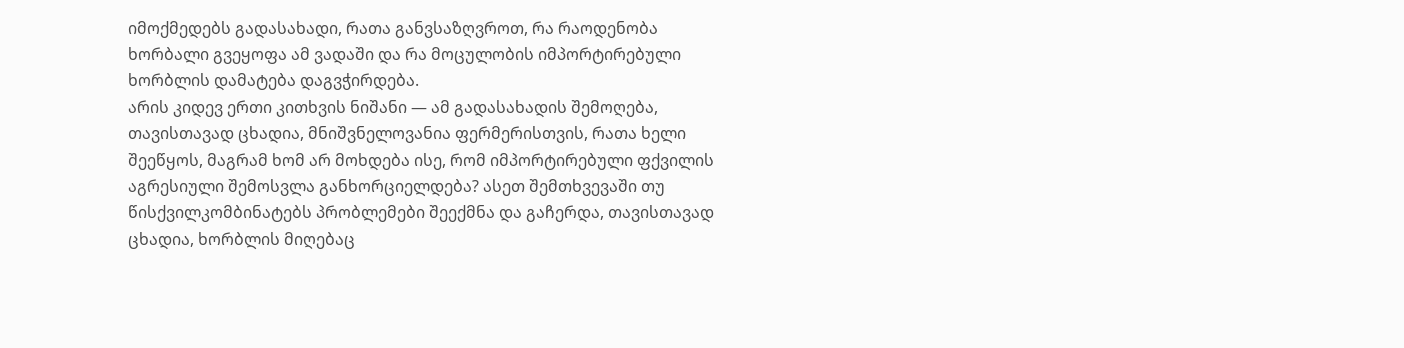იმოქმედებს გადასახადი, რათა განვსაზღვროთ, რა რაოდენობა ხორბალი გვეყოფა ამ ვადაში და რა მოცულობის იმპორტირებული ხორბლის დამატება დაგვჭირდება.
არის კიდევ ერთი კითხვის ნიშანი — ამ გადასახადის შემოღება, თავისთავად ცხადია, მნიშვნელოვანია ფერმერისთვის, რათა ხელი შეეწყოს, მაგრამ ხომ არ მოხდება ისე, რომ იმპორტირებული ფქვილის აგრესიული შემოსვლა განხორციელდება? ასეთ შემთხვევაში თუ წისქვილკომბინატებს პრობლემები შეექმნა და გაჩერდა, თავისთავად ცხადია, ხორბლის მიღებაც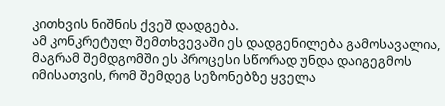კითხვის ნიშნის ქვეშ დადგება.
ამ კონკრეტულ შემთხვევაში ეს დადგენილება გამოსავალია, მაგრამ შემდგომში ეს პროცესი სწორად უნდა დაიგეგმოს იმისათვის, რომ შემდეგ სეზონებზე ყველა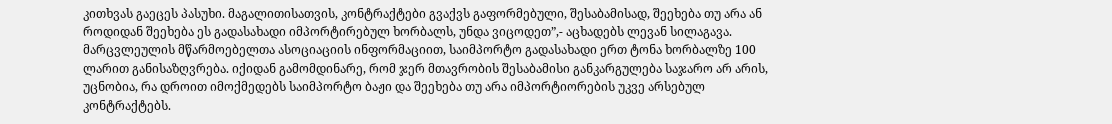კითხვას გაეცეს პასუხი. მაგალითისათვის, კონტრაქტები გვაქვს გაფორმებული, შესაბამისად, შეეხება თუ არა ან როდიდან შეეხება ეს გადასახადი იმპორტირებულ ხორბალს, უნდა ვიცოდეთ”,- აცხადებს ლევან სილაგავა.
მარცვლეულის მწარმოებელთა ასოციაციის ინფორმაციით, საიმპორტო გადასახადი ერთ ტონა ხორბალზე 100 ლარით განისაზღვრება. იქიდან გამომდინარე, რომ ჯერ მთავრობის შესაბამისი განკარგულება საჯარო არ არის, უცნობია, რა დროით იმოქმედებს საიმპორტო ბაჟი და შეეხება თუ არა იმპორტიორების უკვე არსებულ კონტრაქტებს.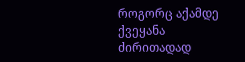როგორც აქამდე ქვეყანა ძირითადად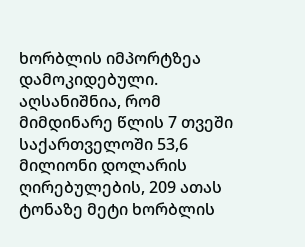ხორბლის იმპორტზეა დამოკიდებული. აღსანიშნია, რომ მიმდინარე წლის 7 თვეში საქართველოში 53,6 მილიონი დოლარის ღირებულების, 209 ათას ტონაზე მეტი ხორბლის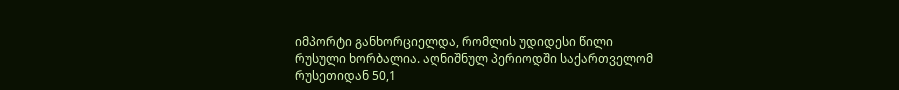იმპორტი განხორციელდა, რომლის უდიდესი წილი რუსული ხორბალია. აღნიშნულ პერიოდში საქართველომ რუსეთიდან 50,1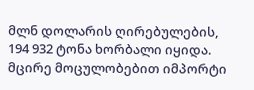მლნ დოლარის ღირებულების, 194 932 ტონა ხორბალი იყიდა. მცირე მოცულობებით იმპორტი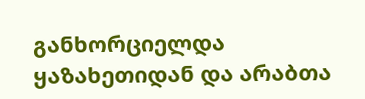განხორციელდა ყაზახეთიდან და არაბთა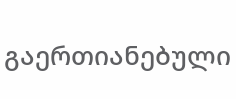გაერთიანებული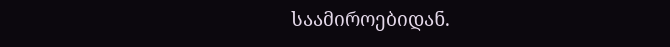საამიროებიდან.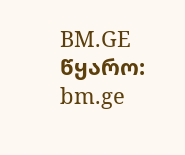BM.GE
წყარო: bm.ge